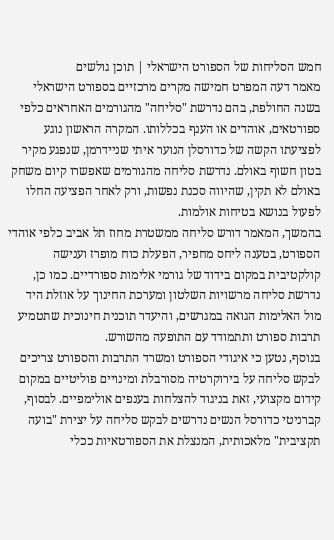חמש הסליחות של הספורט הישראלי | תוכן גולשים
מאמר דעה המפרט חמישה מקרים מרכזיים בספורט הישראלי בשנה החולפת, בהם נדרשת "סליחה" מהגורמים האחראים כלפי ספורטאים, אוהדים או הענף בכללותו. המקרה הראשון נוגע לפציעתו הקשה של כדורסלן הנוער איתי שניידרמן, שנפגע מקיר בטון חשוף באולם. נדרשת סליחה מהגורמים שאפשרו קיום משחק באולם לא תקין, שהיווה סכנת נפשות, ורק לאחר הפציעה החלו לפעול בנושא בטיחות אולמות.
בהמשך, המאמר דורש סליחה ממשטרת מחוז תל אביב כלפי אוהדי הספורט, בטענה ליחס מחפיר, הפעלת כוח מופרז וענישה קולקטיבית במקום בידוד של גורמי אלימות ספורדיים. כמו כן, נדרשת סליחה מרשויות השלטון ומערכת החינוך על אוזלת היד מול האלימות הגואה במגרשים, והיעדר תוכנית חינוכית שתטמיע תרבות ספורט ותתמודד עם התופעה מהשורש.
בנוסף, נטען כי איגודי הספורט ומשרד התרבות והספורט צריכים לבקש סליחה על בירוקרטיה מסורבלת ומינויים פוליטיים במקום קידום מקצועי, זאת בניגוד להצלחות בענפים אולימפיים. לבסוף, קברניטי כדורסל הנשים נדרשים לבקש סליחה על יצירת "בועה תקציבית" מלאכותית, המנצלת את הספורטאיות ככלי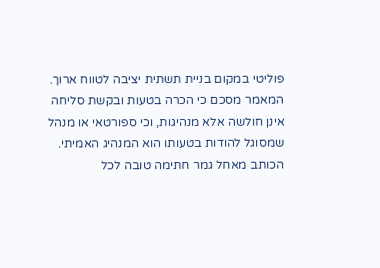פוליטי במקום בניית תשתית יציבה לטווח ארוך.
המאמר מסכם כי הכרה בטעות ובקשת סליחה אינן חולשה אלא מנהיגות, וכי ספורטאי או מנהל שמסוגל להודות בטעותו הוא המנהיג האמיתי. הכותב מאחל גמר חתימה טובה לכל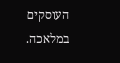העוסקים במלאכה.